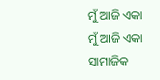ମୁଁ ଆଜି ଏକା
ମୁଁ ଆଜି ଏକା
ସାମାଜିକ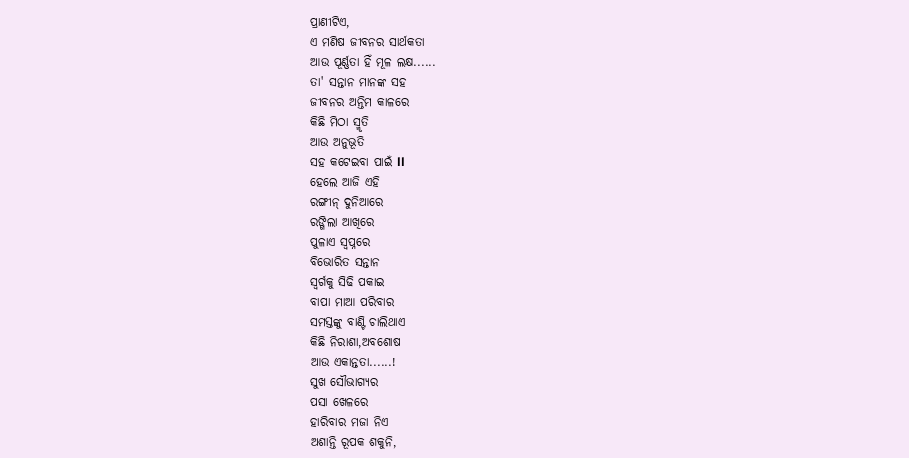ପ୍ରାଣୀଟିଏ,
ଏ ମଣିଷ ଜୀବନର ସାର୍ଥକତା
ଆଉ ପୂର୍ଣ୍ଣତା ହିଁ ମୂଳ ଲକ୍ଷ......
ତା' ସନ୍ତାନ ମାନଙ୍କ ସହ
ଜୀବନର ଅନ୍ତିମ କାଳରେ
କିଛି ମିଠା ସ୍ମୃତି
ଆଉ ଅନୁଭୂତି
ସହ କଟେଇବା ପାଇଁ ll
ହେଲେ ଆଜି ଏହି
ରଙ୍ଗୀନ୍ ଦୁନିଆରେ
ରଙ୍ଗିଲା ଆଖିରେ
ପୁଳାଏ ସ୍ଵପ୍ନରେ
ବିଭୋରିତ ସନ୍ତାନ
ସ୍ୱର୍ଗକୁ ସିଢି ପକାଇ
ବାପା ମାଆ ପରିବାର
ସମସ୍ତଙ୍କୁ ବାଣ୍ଟି ଚାଲିଥାଏ
କିଛି ନିରାଶା,ଅବଶୋଷ
ଆଉ ଏକାନ୍ତତା......!
ସୁଖ ସୌଭାଗ୍ୟର
ପସା ଖେଳରେ
ହାରିବାର ମଜା ନିଏ
ଅଶାନ୍ତି ରୂପକ ଶକୁନି,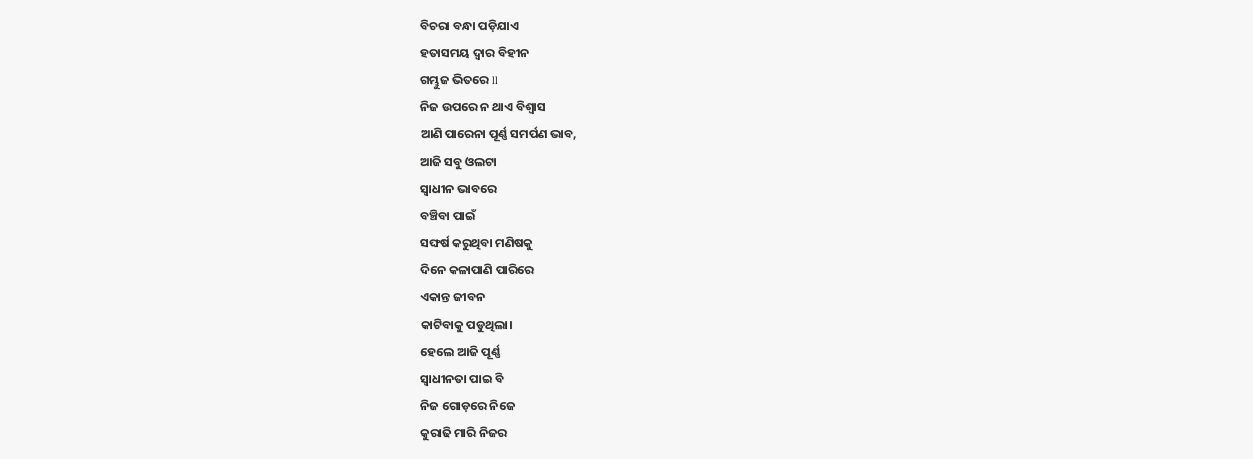ବିଚରା ବନ୍ଧା ପଡ଼ିଯାଏ
ହତାସମୟ ଦ୍ୱାର ବିହୀନ
ଗମ୍ଭୁଜ ଭିତରେ ll
ନିଜ ଉପରେ ନ ଥାଏ ବିଶ୍ୱାସ
ଆଣି ପାରେନା ପୂର୍ଣ୍ଣ ସମର୍ପଣ ଭାବ,
ଆଜି ସବୁ ଓଲଟା
ସ୍ବାଧୀନ ଭାବରେ
ବଞ୍ଚିବା ପାଇଁ
ସଙ୍ଘର୍ଷ କରୁଥିବା ମଣିଷକୁ
ଦିନେ କଳାପାଣି ପାରିରେ
ଏକାନ୍ତ ଜୀବନ
କାଟିବାକୁ ପଡୁଥିଲା।
ହେଲେ ଆଜି ପୂର୍ଣ୍ଣ
ସ୍ୱାଧୀନତା ପାଇ ବି
ନିଜ ଗୋଡ଼ରେ ନିଜେ
କୁରାଢି ମାରି ନିଜର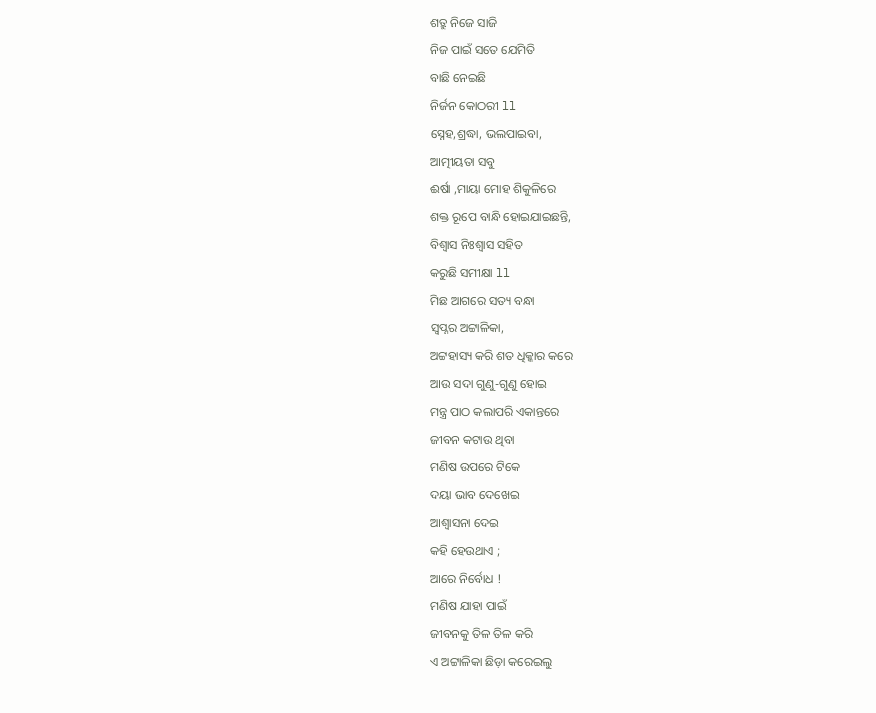ଶତ୍ରୁ ନିଜେ ସାଜି
ନିଜ ପାଇଁ ସତେ ଯେମିତି
ବାଛି ନେଇଛି
ନିର୍ଜନ କୋଠରୀ ll
ସ୍ନେହ,ଶ୍ରଦ୍ଧା, ଭଲପାଇବା,
ଆତ୍ମୀୟତା ସବୁ
ଈର୍ଷା ,ମାୟା ମୋହ ଶିକୁଳିରେ
ଶକ୍ତ ରୂପେ ବାନ୍ଧି ହୋଇଯାଇଛନ୍ତି,
ବିଶ୍ୱାସ ନିଃଶ୍ୱାସ ସହିତ
କରୁଛି ସମୀକ୍ଷା ll
ମିଛ ଆଗରେ ସତ୍ୟ ବନ୍ଧା
ସ୍ୱପ୍ନର ଅଟ୍ଟାଳିକା,
ଅଟ୍ଟହାସ୍ୟ କରି ଶତ ଧିକ୍କାର କରେ
ଆଉ ସଦା ଗୁଣୁ-ଗୁଣୁ ହୋଇ
ମନ୍ତ୍ର ପାଠ କଲାପରି ଏକାନ୍ତରେ
ଜୀବନ କଟାଉ ଥିବା
ମଣିଷ ଉପରେ ଟିକେ
ଦୟା ଭାବ ଦେଖେଇ
ଆଶ୍ୱାସନା ଦେଇ
କହି ହେଉଥାଏ ;
ଆରେ ନିର୍ବୋଧ !
ମଣିଷ ଯାହା ପାଇଁ
ଜୀବନକୁ ତିଳ ତିଳ କରି
ଏ ଅଟ୍ଟାଳିକା ଛିଡ଼ା କରେଇଲୁ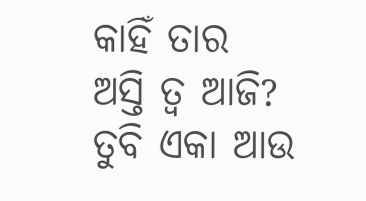କାହିଁ ତାର ଅସ୍ତି ତ୍ଵ ଆଜି?
ତୁବି ଏକା ଆଉ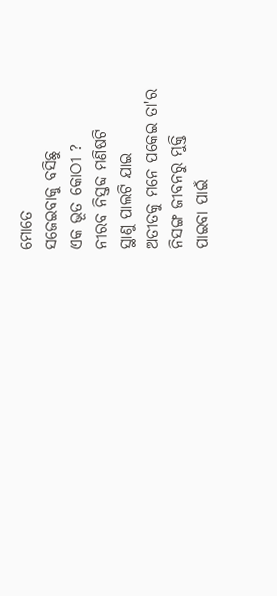ମୋତେ
ସଜେଇବାକୁ ବସିଛୁ
ଏକ ଭୂତ କୋଠୀ ?
ନୀରବ ନିସ୍ତବ୍ଦ ମଣିଷଟି
ସ୍ଥାଣୁ ପାଲଟି ଯାଇ
ଅତୀତକୁ ମନେ ପକେଇ ତା'ର
ନିସଙ୍ଗ ଜୀବନରୁ ମୁକ୍ତି
ପାଇବା ପାଇଁ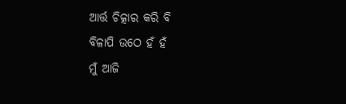ଆର୍ତ୍ତ ଚିତ୍କାର କରି ବି
ବିଳାପି ଉଠେ ହଁ ହଁ
ମୁଁ ଆଜି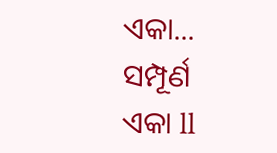ଏକା... ସମ୍ପୂର୍ଣ ଏକା ll